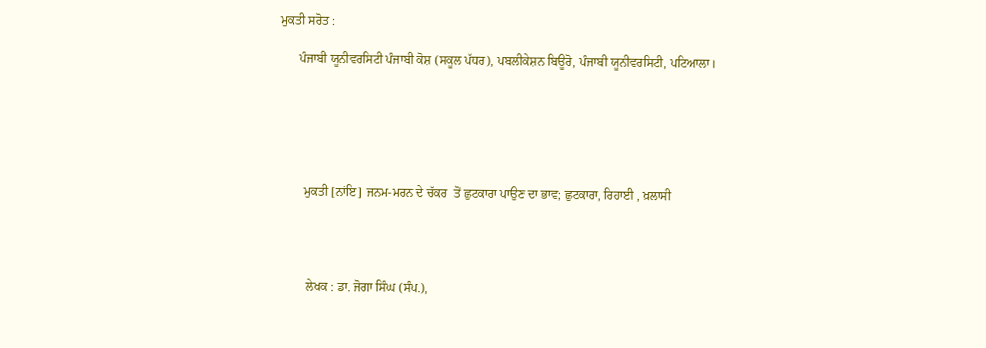ਮੁਕਤੀ ਸਰੋਤ :

      ਪੰਜਾਬੀ ਯੂਨੀਵਰਸਿਟੀ ਪੰਜਾਬੀ ਕੋਸ਼ (ਸਕੂਲ ਪੱਧਰ), ਪਬਲੀਕੇਸ਼ਨ ਬਿਊਰੋ, ਪੰਜਾਬੀ ਯੂਨੀਵਰਸਿਟੀ, ਪਟਿਆਲਾ।






        ਮੁਕਤੀ [ਨਾਂਇ] ਜਨਮ-ਮਰਨ ਦੇ ਚੱਕਰ  ਤੋਂ ਛੁਟਕਾਰਾ ਪਾਉਣ ਦਾ ਭਾਵ; ਛੁਟਕਾਰਾ, ਰਿਹਾਈ , ਖ਼ਲਾਸੀ




         ਲੇਖਕ : ਡਾ. ਜੋਗਾ ਸਿੰਘ (ਸੰਪ.),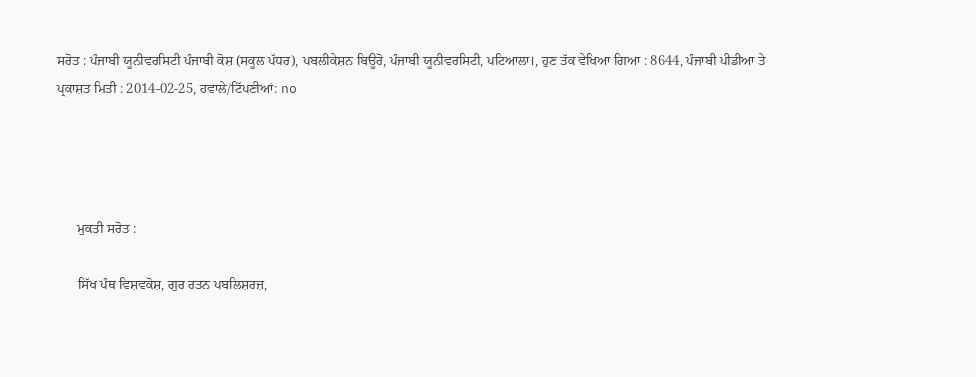ਸਰੋਤ : ਪੰਜਾਬੀ ਯੂਨੀਵਰਸਿਟੀ ਪੰਜਾਬੀ ਕੋਸ਼ (ਸਕੂਲ ਪੱਧਰ), ਪਬਲੀਕੇਸ਼ਨ ਬਿਊਰੋ, ਪੰਜਾਬੀ ਯੂਨੀਵਰਸਿਟੀ, ਪਟਿਆਲਾ।, ਹੁਣ ਤੱਕ ਵੇਖਿਆ ਗਿਆ : 8644, ਪੰਜਾਬੀ ਪੀਡੀਆ ਤੇ ਪ੍ਰਕਾਸ਼ਤ ਮਿਤੀ : 2014-02-25, ਹਵਾਲੇ/ਟਿੱਪਣੀਆਂ: no




      ਮੁਕਤੀ ਸਰੋਤ :

      ਸਿੱਖ ਪੰਥ ਵਿਸ਼ਵਕੋਸ਼, ਗੁਰ ਰਤਨ ਪਬਲਿਸ਼ਰਜ਼,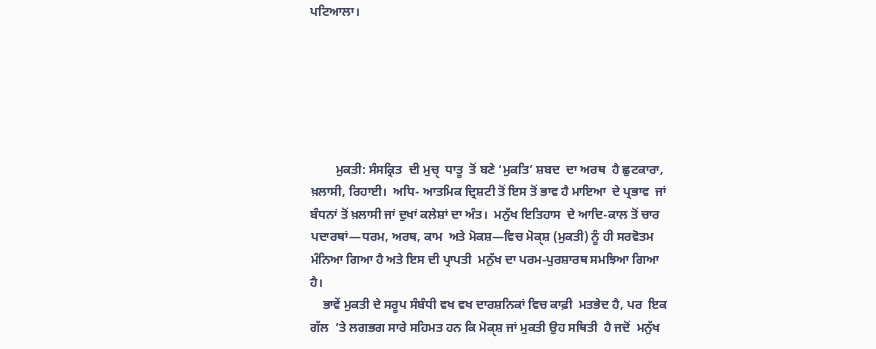ਪਟਿਆਲਾ।






        ਮੁਕਤੀ: ਸੰਸਕ੍ਰਿਤ  ਦੀ ਮੁਚੑ  ਧਾਤੂ  ਤੋਂ ਬਣੇ ‘ਮੁਕਤਿ’ ਸ਼ਬਦ  ਦਾ ਅਰਥ  ਹੈ ਛੁਟਕਾਰਾ, ਖ਼ਲਾਸੀ, ਰਿਹਾਈ।  ਅਧਿ- ਆਤਮਿਕ ਦ੍ਰਿਸ਼ਟੀ ਤੋਂ ਇਸ ਤੋਂ ਭਾਵ ਹੈ ਮਾਇਆ  ਦੇ ਪ੍ਰਭਾਵ  ਜਾਂ ਬੰਧਨਾਂ ਤੋਂ ਖ਼ਲਾਸੀ ਜਾਂ ਦੁਖਾਂ ਕਲੇਸ਼ਾਂ ਦਾ ਅੰਤ।  ਮਨੁੱਖ ਇਤਿਹਾਸ  ਦੇ ਆਦਿ-ਕਾਲ ਤੋਂ ਚਾਰ ਪਦਾਰਥਾਂ—ਧਰਮ, ਅਰਥ, ਕਾਮ  ਅਤੇ ਮੋਕਸ਼—ਵਿਚ ਮੋਕੑਸ਼ (ਮੁਕਤੀ) ਨੂੰ ਹੀ ਸਰਵੋਤਮ ਮੰਨਿਆ ਗਿਆ ਹੈ ਅਤੇ ਇਸ ਦੀ ਪ੍ਰਾਪਤੀ  ਮਨੁੱਖ ਦਾ ਪਰਮ-ਪੁਰਸ਼ਾਰਥ ਸਮਝਿਆ ਗਿਆ ਹੈ।
    ਭਾਵੇਂ ਮੁਕਤੀ ਦੇ ਸਰੂਪ ਸੰਬੰਧੀ ਵਖ ਵਖ ਦਾਰਸ਼ਨਿਕਾਂ ਵਿਚ ਕਾਫ਼ੀ  ਮਤਭੇਦ ਹੈ, ਪਰ  ਇਕ ਗੱਲ  ’ਤੇ ਲਗਭਗ ਸਾਰੇ ਸਹਿਮਤ ਹਨ ਕਿ ਮੋਕੑਸ਼ ਜਾਂ ਮੁਕਤੀ ਉਹ ਸਥਿਤੀ  ਹੈ ਜਦੋਂ  ਮਨੁੱਖ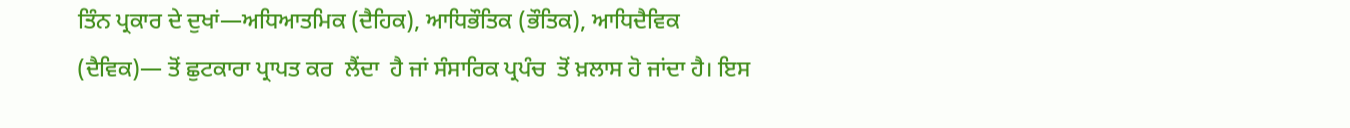ਤਿੰਨ ਪ੍ਰਕਾਰ ਦੇ ਦੁਖਾਂ—ਅਧਿਆਤਮਿਕ (ਦੈਹਿਕ), ਆਧਿਭੌਤਿਕ (ਭੌਤਿਕ), ਆਧਿਦੈਵਿਕ (ਦੈਵਿਕ)— ਤੋਂ ਛੁਟਕਾਰਾ ਪ੍ਰਾਪਤ ਕਰ  ਲੈਂਦਾ  ਹੈ ਜਾਂ ਸੰਸਾਰਿਕ ਪ੍ਰਪੰਚ  ਤੋਂ ਖ਼ਲਾਸ ਹੋ ਜਾਂਦਾ ਹੈ। ਇਸ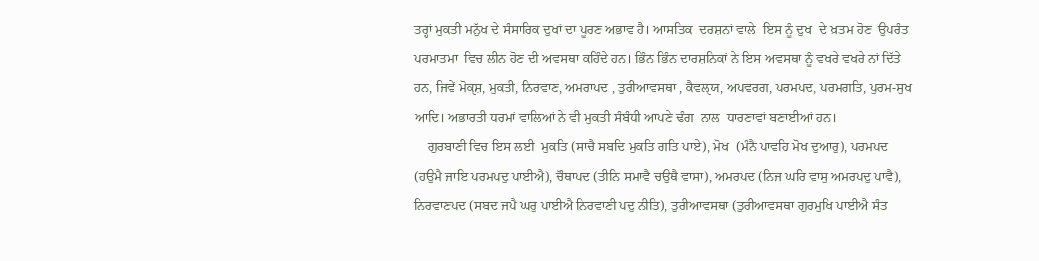ਤਰ੍ਹਾਂ ਮੁਕਤੀ ਮਨੁੱਖ ਦੇ ਸੰਸਾਰਿਕ ਦੁਖਾਂ ਦਾ ਪੂਰਣ ਅਭਾਵ ਹੈ। ਆਸਤਿਕ  ਦਰਸ਼ਨਾਂ ਵਾਲੇ  ਇਸ ਨੂੰ ਦੁਖ  ਦੇ ਖ਼ਤਮ ਹੋਣ  ਉਪਰੰਤ ਪਰਮਾਤਮਾ  ਵਿਚ ਲੀਨ ਹੋਣ ਦੀ ਅਵਸਥਾ ਕਹਿੰਦੇ ਹਨ। ਭਿੰਨ ਭਿੰਨ ਦਾਰਸ਼ਨਿਕਾਂ ਨੇ ਇਸ ਅਵਸਥਾ ਨੂੰ ਵਖਰੇ ਵਖਰੇ ਨਾਂ ਦਿੱਤੇ  ਹਨ, ਜਿਵੇਂ ਮੋਕੑਸ਼, ਮੁਕਤੀ, ਨਿਰਵਾਣ, ਅਮਰਾਪਦ , ਤੁਰੀਆਵਸਥਾ , ਕੈਵਲੑਯ, ਅਪਵਰਗ, ਪਰਮਪਦ, ਪਰਮਗਤਿ, ਪੁਰਮ-ਸੁਖ ਆਦਿ। ਅਭਾਰਤੀ ਧਰਮਾਂ ਵਾਲਿਆਂ ਨੇ ਵੀ ਮੁਕਤੀ ਸੰਬੰਧੀ ਆਪਣੇ ਢੰਗ  ਨਾਲ  ਧਾਰਣਾਵਾਂ ਬਣਾਈਆਂ ਹਨ।
    ਗੁਰਬਾਣੀ ਵਿਚ ਇਸ ਲਈ  ਮੁਕਤਿ (ਸਾਚੈ ਸਬਦਿ ਮੁਕਤਿ ਗਤਿ ਪਾਏ), ਮੋਖ  (ਮੰਨੈ ਪਾਵਹਿ ਮੋਖ ਦੁਆਰੁ), ਪਰਮਪਦ (ਹਉਮੈ ਜਾਇ ਪਰਮਪਦੁ ਪਾਈਐ), ਚੌਥਾਪਦ (ਤੀਨਿ ਸਮਾਵੈ ਚਉਥੈ ਵਾਸਾ), ਅਮਰਪਦ (ਨਿਜ ਘਰਿ ਵਾਸੁ ਅਮਰਪਦੁ ਪਾਵੈ), ਨਿਰਵਾਣਪਦ (ਸਬਦ ਜਪੈ ਘਰੁ ਪਾਈਐ ਨਿਰਵਾਣੀ ਪਦੁ ਨੀਤਿ), ਤੁਰੀਆਵਸਥਾ (ਤੁਰੀਆਵਸਥਾ ਗੁਰਮੁਖਿ ਪਾਈਐ ਸੰਤ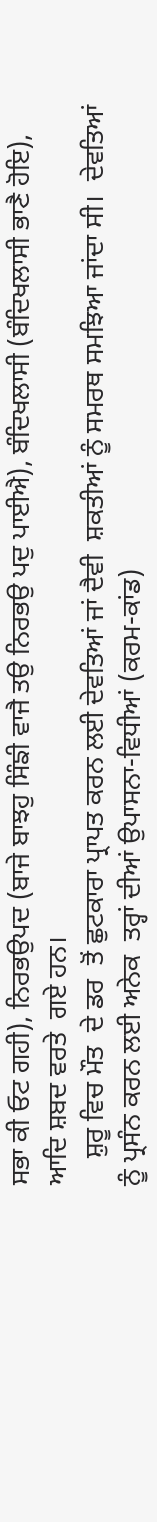ਸਭਾ ਕੀ ਓਟ ਗਹੀ), ਨਿਰਭਉਪਦ (ਬਾਜੇ ਬਾਝਹੁ ਸਿੰਙੀ ਵਾਜੈ ਤਉ ਨਿਰਭਉ ਪਦੁ ਪਾਈਐ), ਬੰਦਿਖਲਾਸੀ (ਬੰਦਿਖਲਾਸੀ ਭਾਣੈ ਹੋਇ), ਆਦਿ ਸ਼ਬਦ ਵਰਤੇ  ਗਏ ਹਨ।
    ਸ਼ੁਰੂ ਵਿਚ ਮੌਤ  ਦੇ ਡਰ  ਤੋਂ ਛੁਟਕਾਰਾ ਪ੍ਰਾਪਤ ਕਰਨ ਲਈ ਦੇਵਤਿਆਂ ਜਾਂ ਦੈਵੀ  ਸ਼ਕਤੀਆਂ ਨੂੰ ਸਮਰਥ ਸਮਝਿਆ ਜਾਂਦਾ ਸੀ।  ਦੇਵਤਿਆਂ ਨੂੰ ਪ੍ਰਸੰਨ ਕਰਨ ਲਈ ਅਨੇਕ  ਤਰ੍ਹਾਂ ਦੀਆਂ ਉਪਾਸਨਾ-ਵਿਧੀਆਂ (ਕਰਮ-ਕਾਂਡ)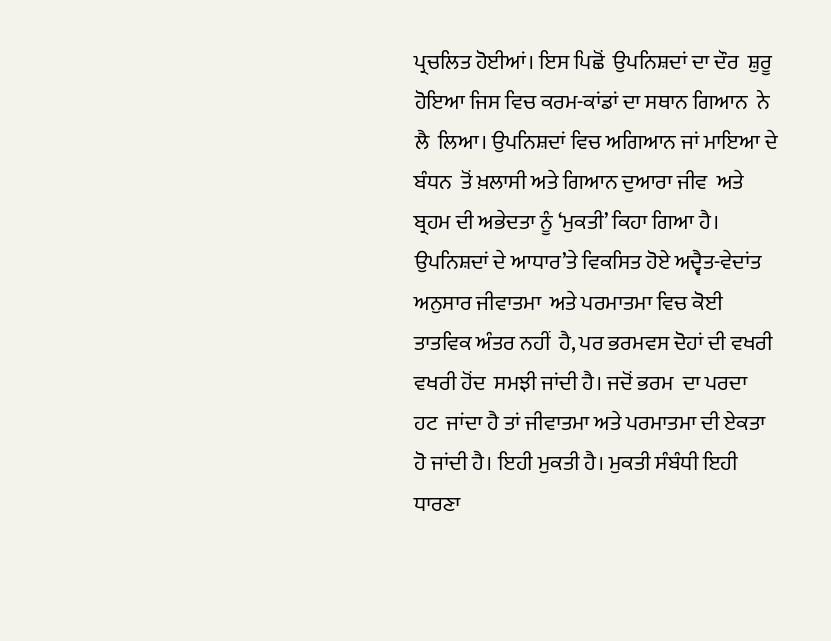ਪ੍ਰਚਲਿਤ ਹੋਈਆਂ। ਇਸ ਪਿਛੋਂ  ਉਪਨਿਸ਼ਦਾਂ ਦਾ ਦੌਰ  ਸ਼ੁਰੂ ਹੋਇਆ ਜਿਸ ਵਿਚ ਕਰਮ-ਕਾਂਡਾਂ ਦਾ ਸਥਾਨ ਗਿਆਨ  ਨੇ ਲੈ  ਲਿਆ। ਉਪਨਿਸ਼ਦਾਂ ਵਿਚ ਅਗਿਆਨ ਜਾਂ ਮਾਇਆ ਦੇ ਬੰਧਨ  ਤੋਂ ਖ਼ਲਾਸੀ ਅਤੇ ਗਿਆਨ ਦੁਆਰਾ ਜੀਵ  ਅਤੇ ਬ੍ਰਹਮ ਦੀ ਅਭੇਦਤਾ ਨੂੰ ‘ਮੁਕਤੀ’ ਕਿਹਾ ਗਿਆ ਹੈ। ਉਪਨਿਸ਼ਦਾਂ ਦੇ ਆਧਾਰ’ਤੇ ਵਿਕਸਿਤ ਹੋਏ ਅਦ੍ਵੈਤ-ਵੇਦਾਂਤ ਅਨੁਸਾਰ ਜੀਵਾਤਮਾ  ਅਤੇ ਪਰਮਾਤਮਾ ਵਿਚ ਕੋਈ  ਤਾਤਵਿਕ ਅੰਤਰ ਨਹੀਂ  ਹੈ, ਪਰ ਭਰਮਵਸ ਦੋਹਾਂ ਦੀ ਵਖਰੀ ਵਖਰੀ ਹੋਂਦ  ਸਮਝੀ ਜਾਂਦੀ ਹੈ। ਜਦੋਂ ਭਰਮ  ਦਾ ਪਰਦਾ  ਹਟ  ਜਾਂਦਾ ਹੈ ਤਾਂ ਜੀਵਾਤਮਾ ਅਤੇ ਪਰਮਾਤਮਾ ਦੀ ਏਕਤਾ ਹੋ ਜਾਂਦੀ ਹੈ। ਇਹੀ ਮੁਕਤੀ ਹੈ। ਮੁਕਤੀ ਸੰਬੰਧੀ ਇਹੀ ਧਾਰਣਾ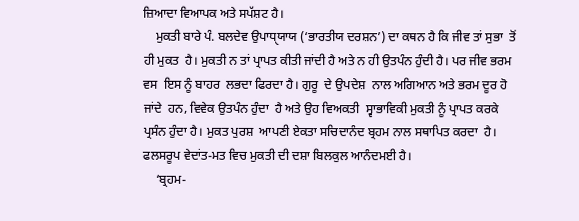ਜ਼ਿਆਦਾ ਵਿਆਪਕ ਅਤੇ ਸਪੱਸ਼ਟ ਹੈ।
    ਮੁਕਤੀ ਬਾਰੇ ਪੰ. ਬਲਦੇਵ ਉਪਾਧੑਯਾਯ (‘ਭਾਰਤੀਯ ਦਰਸ਼ਨ’) ਦਾ ਕਥਨ ਹੈ ਕਿ ਜੀਵ ਤਾਂ ਸੁਭਾ  ਤੋਂ ਹੀ ਮੁਕਤ  ਹੈ। ਮੁਕਤੀ ਨ ਤਾਂ ਪ੍ਰਾਪਤ ਕੀਤੀ ਜਾਂਦੀ ਹੈ ਅਤੇ ਨ ਹੀ ਉਤਪੰਨ ਹੁੰਦੀ ਹੈ। ਪਰ ਜੀਵ ਭਰਮ ਵਸ  ਇਸ ਨੂੰ ਬਾਹਰ  ਲਭਦਾ ਫਿਰਦਾ ਹੈ। ਗੁਰੂ  ਦੇ ਉਪਦੇਸ਼  ਨਾਲ ਅਗਿਆਨ ਅਤੇ ਭਰਮ ਦੂਰ ਹੋ ਜਾਂਦੇ  ਹਨ, ਵਿਵੇਕ ਉਤਪੰਨ ਹੁੰਦਾ  ਹੈ ਅਤੇ ਉਹ ਵਿਅਕਤੀ  ਸ੍ਵਾਭਾਵਿਕੀ ਮੁਕਤੀ ਨੂੰ ਪ੍ਰਾਪਤ ਕਰਕੇ ਪ੍ਰਸੰਨ ਹੁੰਦਾ ਹੈ। ਮੁਕਤ ਪੁਰਸ਼  ਆਪਣੀ ਏਕਤਾ ਸਚਿਦਾਨੰਦ ਬ੍ਰਹਮ ਨਾਲ ਸਥਾਪਿਤ ਕਰਦਾ  ਹੈ। ਫਲਸਰੂਪ ਵੇਦਾਂਤ-ਮਤ ਵਿਚ ਮੁਕਤੀ ਦੀ ਦਸ਼ਾ ਬਿਲਕੁਲ ਆਨੰਦਮਈ ਹੈ।
    ‘ਬ੍ਰਹਮ-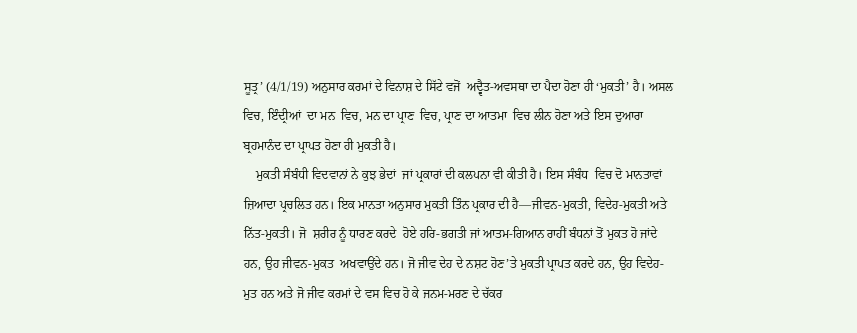ਸੂਤ੍ਰ’ (4/1/19) ਅਨੁਸਾਰ ਕਰਮਾਂ ਦੇ ਵਿਨਾਸ਼ ਦੇ ਸਿੱਟੇ ਵਜੋਂ  ਅਦ੍ਵੈਤ-ਅਵਸਥਾ ਦਾ ਪੈਦਾ ਹੋਣਾ ਹੀ ‘ਮੁਕਤੀ’ ਹੈ। ਅਸਲ  ਵਿਚ, ਇੰਦ੍ਰੀਆਂ  ਦਾ ਮਨ  ਵਿਚ, ਮਨ ਦਾ ਪ੍ਰਾਣ  ਵਿਚ, ਪ੍ਰਾਣ ਦਾ ਆਤਮਾ  ਵਿਚ ਲੀਨ ਹੋਣਾ ਅਤੇ ਇਸ ਦੁਆਰਾ  ਬ੍ਰਹਮਾਨੰਦ ਦਾ ਪ੍ਰਾਪਤ ਹੋਣਾ ਹੀ ਮੁਕਤੀ ਹੈ।
    ਮੁਕਤੀ ਸੰਬੰਧੀ ਵਿਦਵਾਨਾਂ ਨੇ ਕੁਝ ਭੇਦਾਂ  ਜਾਂ ਪ੍ਰਕਾਰਾਂ ਦੀ ਕਲਪਨਾ ਵੀ ਕੀਤੀ ਹੈ। ਇਸ ਸੰਬੰਧ  ਵਿਚ ਦੋ ਮਾਨਤਾਵਾਂ ਜ਼ਿਆਦਾ ਪ੍ਰਚਲਿਤ ਹਨ। ਇਕ ਮਾਨਤਾ ਅਨੁਸਾਰ ਮੁਕਤੀ ਤਿੰਨ ਪ੍ਰਕਾਰ ਦੀ ਹੈ—ਜੀਵਨ-ਮੁਕਤੀ, ਵਿਦੇਹ-ਮੁਕਤੀ ਅਤੇ ਨਿੱਤ-ਮੁਕਤੀ। ਜੋ  ਸ਼ਰੀਰ ਨੂੰ ਧਾਰਣ ਕਰਦੇ  ਹੋਏ ਹਰਿ-ਭਗਤੀ ਜਾਂ ਆਤਮ-ਗਿਆਨ ਰਾਹੀਂ ਬੰਧਨਾਂ ਤੋਂ ਮੁਕਤ ਹੋ ਜਾਂਦੇ ਹਨ, ਉਹ ਜੀਵਨ-ਮੁਕਤ  ਅਖਵਾਉਂਦੇ ਹਨ। ਜੋ ਜੀਵ ਦੇਹ ਦੇ ਨਸ਼ਟ ਹੋਣ’ਤੇ ਮੁਕਤੀ ਪ੍ਰਾਪਤ ਕਰਦੇ ਹਨ, ਉਹ ਵਿਦੇਹ-ਮੁਤ ਹਨ ਅਤੇ ਜੋ ਜੀਵ ਕਰਮਾਂ ਦੇ ਵਸ ਵਿਚ ਹੋ ਕੇ ਜਨਮ-ਮਰਣ ਦੇ ਚੱਕਰ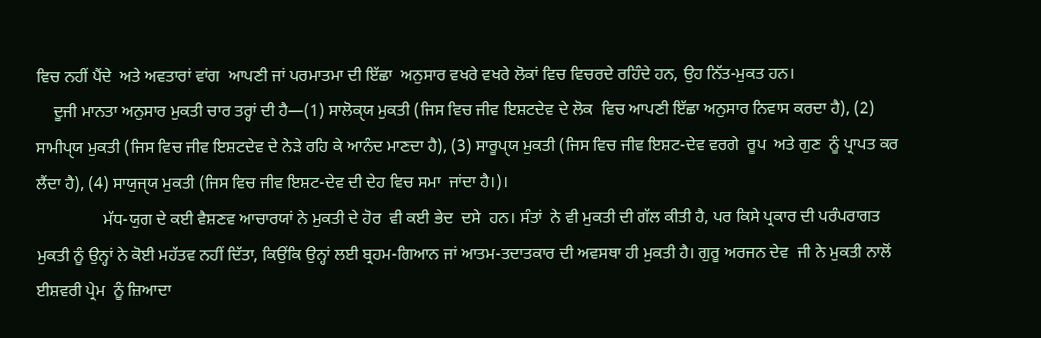ਵਿਚ ਨਹੀਂ ਪੈਂਦੇ  ਅਤੇ ਅਵਤਾਰਾਂ ਵਾਂਗ  ਆਪਣੀ ਜਾਂ ਪਰਮਾਤਮਾ ਦੀ ਇੱਛਾ  ਅਨੁਸਾਰ ਵਖਰੇ ਵਖਰੇ ਲੋਕਾਂ ਵਿਚ ਵਿਚਰਦੇ ਰਹਿੰਦੇ ਹਨ, ਉਹ ਨਿੱਤ-ਮੁਕਤ ਹਨ।
    ਦੂਜੀ ਮਾਨਤਾ ਅਨੁਸਾਰ ਮੁਕਤੀ ਚਾਰ ਤਰ੍ਹਾਂ ਦੀ ਹੈ—(1) ਸਾਲੋਕੑਯ ਮੁਕਤੀ (ਜਿਸ ਵਿਚ ਜੀਵ ਇਸ਼ਟਦੇਵ ਦੇ ਲੋਕ  ਵਿਚ ਆਪਣੀ ਇੱਛਾ ਅਨੁਸਾਰ ਨਿਵਾਸ ਕਰਦਾ ਹੈ), (2) ਸਾਮੀਪੑਯ ਮੁਕਤੀ (ਜਿਸ ਵਿਚ ਜੀਵ ਇਸ਼ਟਦੇਵ ਦੇ ਨੇੜੇ ਰਹਿ ਕੇ ਆਨੰਦ ਮਾਣਦਾ ਹੈ), (3) ਸਾਰੂਪੑਯ ਮੁਕਤੀ (ਜਿਸ ਵਿਚ ਜੀਵ ਇਸ਼ਟ-ਦੇਵ ਵਰਗੇ  ਰੂਪ  ਅਤੇ ਗੁਣ  ਨੂੰ ਪ੍ਰਾਪਤ ਕਰ ਲੈਂਦਾ ਹੈ), (4) ਸਾਯੁਜੑਯ ਮੁਕਤੀ (ਜਿਸ ਵਿਚ ਜੀਵ ਇਸ਼ਟ-ਦੇਵ ਦੀ ਦੇਹ ਵਿਚ ਸਮਾ  ਜਾਂਦਾ ਹੈ।)।
                ਮੱਧ-ਯੁਗ ਦੇ ਕਈ ਵੈਸ਼ਣਵ ਆਚਾਰਯਾਂ ਨੇ ਮੁਕਤੀ ਦੇ ਹੋਰ  ਵੀ ਕਈ ਭੇਦ  ਦਸੇ  ਹਨ। ਸੰਤਾਂ  ਨੇ ਵੀ ਮੁਕਤੀ ਦੀ ਗੱਲ ਕੀਤੀ ਹੈ, ਪਰ ਕਿਸੇ ਪ੍ਰਕਾਰ ਦੀ ਪਰੰਪਰਾਗਤ ਮੁਕਤੀ ਨੂੰ ਉਨ੍ਹਾਂ ਨੇ ਕੋਈ ਮਹੱਤਵ ਨਹੀਂ ਦਿੱਤਾ, ਕਿਉਂਕਿ ਉਨ੍ਹਾਂ ਲਈ ਬ੍ਰਹਮ-ਗਿਆਨ ਜਾਂ ਆਤਮ-ਤਦਾਤਕਾਰ ਦੀ ਅਵਸਥਾ ਹੀ ਮੁਕਤੀ ਹੈ। ਗੁਰੂ ਅਰਜਨ ਦੇਵ  ਜੀ ਨੇ ਮੁਕਤੀ ਨਾਲੋਂ ਈਸ਼ਵਰੀ ਪ੍ਰੇਮ  ਨੂੰ ਜ਼ਿਆਦਾ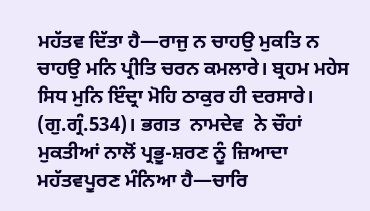ਮਹੱਤਵ ਦਿੱਤਾ ਹੈ—ਰਾਜੁ ਨ ਚਾਹਉ ਮੁਕਤਿ ਨ ਚਾਹਉ ਮਨਿ ਪ੍ਰੀਤਿ ਚਰਨ ਕਮਲਾਰੇ। ਬ੍ਰਹਮ ਮਹੇਸ ਸਿਧ ਮੁਨਿ ਇੰਦ੍ਰਾ ਮੋਹਿ ਠਾਕੁਰ ਹੀ ਦਰਸਾਰੇ। (ਗੁ.ਗ੍ਰੰ.534)। ਭਗਤ  ਨਾਮਦੇਵ  ਨੇ ਚੌਹਾਂ  ਮੁਕਤੀਆਂ ਨਾਲੋਂ ਪ੍ਰਭੂ-ਸ਼ਰਣ ਨੂੰ ਜ਼ਿਆਦਾ ਮਹੱਤਵਪੂਰਣ ਮੰਨਿਆ ਹੈ—ਚਾਰਿ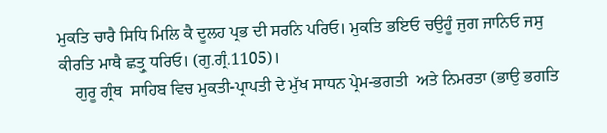ਮੁਕਤਿ ਚਾਰੈ ਸਿਧਿ ਮਿਲਿ ਕੈ ਦੂਲਹ ਪ੍ਰਭ ਦੀ ਸਰਨਿ ਪਰਿਓ। ਮੁਕਤਿ ਭਇਓ ਚਉਹੂੰ ਜੁਗ ਜਾਨਿਓ ਜਸੁ ਕੀਰਤਿ ਮਾਥੈ ਛਤ੍ਰੁ ਧਰਿਓ। (ਗੁ.ਗ੍ਰੰ.1105)।
    ਗੁਰੂ ਗ੍ਰੰਥ  ਸਾਹਿਬ ਵਿਚ ਮੁਕਤੀ-ਪ੍ਰਾਪਤੀ ਦੇ ਮੁੱਖ ਸਾਧਨ ਪ੍ਰੇਮ-ਭਗਤੀ  ਅਤੇ ਨਿਮਰਤਾ (ਭਾਉ ਭਗਤਿ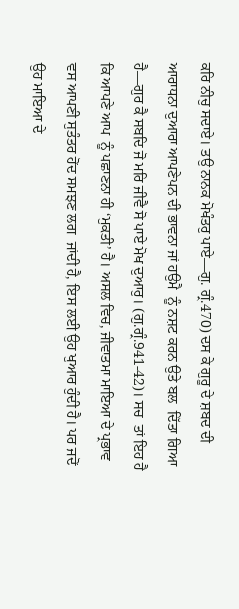ਕਰਿ ਨੀਚੁ ਸਦਾਏ। ਤਉ ਨਾਨਕ ਮੋਖੰਤਰੁ ਪਾਏ—ਗੁ. ਗ੍ਰੰ.470) ਦਸ ਕੇ ਗੁਰੂ ਦੇ ਸ਼ਬਦ ਦੀ ਆਰਾਧਨਾ ਦੁਆਰਾ ਆਪਣੇਪਨ ਦੀ ਭਾਵਨਾ ਜਾਂ ਹਉਮੈ  ਨੂੰ ਨਸ਼ਟ ਕਰਨ ਉਤੇ ਬਲ  ਦਿੱਤਾ ਗਿਆ ਹੈ—ਗੁਰ ਕੈ ਸਬਦਿ ਜੋ ਮਰਿ ਜੀਵੈ ਸੋ ਪਾਏ ਮੋਖ ਦੁਆਰੁ। (ਗੁ.ਗ੍ਰੰ.941-42)। ਸਚ  ਤਾਂ ਇਹ ਹੈ ਕਿ ਆਪਣੇ ਆਪ  ਨੂੰ ਪਛਾਣਨਾ ਹੀ ‘ਮੁਕਤੀ’ ਹੈ। ਅਸਲ ਵਿਚ, ਜੀਵਾਤਮਾ ਮਾਇਆ ਦੇ ਪ੍ਰਭਾਵ ਵਸ ਆਪਣੀ ਸੁਤੰਤਰ ਹੋਂਦ ਸਮਝਣ ਲਗ  ਜਾਂਦੀ ਹੈ, ਇਸ ਲਈ ਉਹ ਖੁਆਰ ਹੁੰਦੀ ਹੈ। ਪਰ ਜਦੋਂ ਉਹ ਮਾਇਆ ਦੇ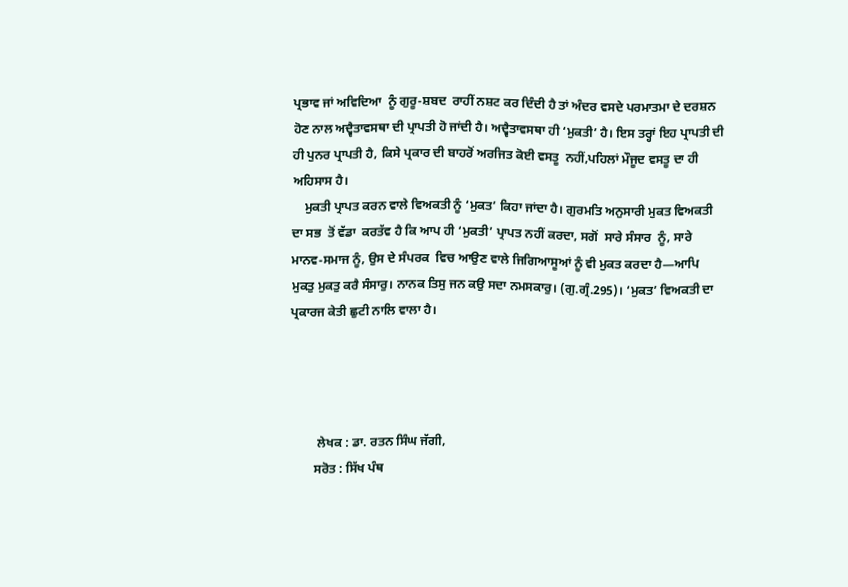ਪ੍ਰਭਾਵ ਜਾਂ ਅਵਿਦਿਆ  ਨੂੰ ਗੁਰੂ-ਸ਼ਬਦ  ਰਾਹੀਂ ਨਸ਼ਟ ਕਰ ਦਿੰਦੀ ਹੈ ਤਾਂ ਅੰਦਰ ਵਸਦੇ ਪਰਮਾਤਮਾ ਦੇ ਦਰਸ਼ਨ ਹੋਣ ਨਾਲ ਅਦ੍ਵੈਤਾਵਸਥਾ ਦੀ ਪ੍ਰਾਪਤੀ ਹੋ ਜਾਂਦੀ ਹੈ। ਅਦ੍ਵੈਤਾਵਸਥਾ ਹੀ ‘ਮੁਕਤੀ’ ਹੈ। ਇਸ ਤਰ੍ਹਾਂ ਇਹ ਪ੍ਰਾਪਤੀ ਦੀ ਹੀ ਪੁਨਰ ਪ੍ਰਾਪਤੀ ਹੈ, ਕਿਸੇ ਪ੍ਰਕਾਰ ਦੀ ਬਾਹਰੋਂ ਅਰਜਿਤ ਕੋਈ ਵਸਤੂ  ਨਹੀਂ,ਪਹਿਲਾਂ ਮੌਜੂਦ ਵਸਤੂ ਦਾ ਹੀ ਅਹਿਸਾਸ ਹੈ।
    ਮੁਕਤੀ ਪ੍ਰਾਪਤ ਕਰਨ ਵਾਲੇ ਵਿਅਕਤੀ ਨੂੰ ‘ਮੁਕਤ’ ਕਿਹਾ ਜਾਂਦਾ ਹੈ। ਗੁਰਮਤਿ ਅਨੁਸਾਰੀ ਮੁਕਤ ਵਿਅਕਤੀ ਦਾ ਸਭ  ਤੋਂ ਵੱਡਾ  ਕਰਤੱਵ ਹੈ ਕਿ ਆਪ ਹੀ ‘ਮੁਕਤੀ’ ਪ੍ਰਾਪਤ ਨਹੀਂ ਕਰਦਾ, ਸਗੋਂ  ਸਾਰੇ ਸੰਸਾਰ  ਨੂੰ, ਸਾਰੇ ਮਾਨਵ-ਸਮਾਜ ਨੂੰ, ਉਸ ਦੇ ਸੰਪਰਕ  ਵਿਚ ਆਉਣ ਵਾਲੇ ਜਿਗਿਆਸੂਆਂ ਨੂੰ ਵੀ ਮੁਕਤ ਕਰਦਾ ਹੈ—ਆਪਿ ਮੁਕਤੁ ਮੁਕਤੁ ਕਰੈ ਸੰਸਾਰੁ। ਨਾਨਕ ਤਿਸੁ ਜਨ ਕਉ ਸਦਾ ਨਮਸਕਾਰੁ। (ਗੁ.ਗ੍ਰੰ.295)। ‘ਮੁਕਤ’ ਵਿਅਕਤੀ ਦਾ ਪ੍ਰਕਾਰਜ ਕੇਤੀ ਛੁਟੀ ਨਾਲਿ ਵਾਲਾ ਹੈ।




         ਲੇਖਕ : ਡਾ. ਰਤਨ ਸਿੰਘ ਜੱਗੀ,
        ਸਰੋਤ : ਸਿੱਖ ਪੰਥ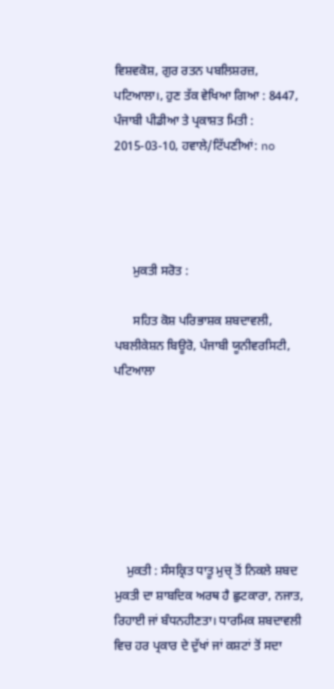ਵਿਸ਼ਵਕੋਸ਼, ਗੁਰ ਰਤਨ ਪਬਲਿਸ਼ਰਜ਼, ਪਟਿਆਲਾ।, ਹੁਣ ਤੱਕ ਵੇਖਿਆ ਗਿਆ : 8447, ਪੰਜਾਬੀ ਪੀਡੀਆ ਤੇ ਪ੍ਰਕਾਸ਼ਤ ਮਿਤੀ : 2015-03-10, ਹਵਾਲੇ/ਟਿੱਪਣੀਆਂ: no




      ਮੁਕਤੀ ਸਰੋਤ :

      ਸਹਿਤ ਕੋਸ਼ ਪਰਿਭਾਸ਼ਕ ਸ਼ਬਦਾਵਲੀ, ਪਬਲੀਕੇਸ਼ਨ ਬਿਊਰੋ, ਪੰਜਾਬੀ ਯੂਨੀਵਰਸਿਟੀ, ਪਟਿਆਲਾ







    ਮੁਕਤੀ : ਸੰਸਕ੍ਰਿਤ ਧਾਤੂ ਮੁਚੑ ਤੋਂ ਨਿਕਲੇ ਸ਼ਬਦ ਮੁਕਤੀ ਦਾ ਸ਼ਾਬਦਿਕ ਅਰਥ ਹੈ ਛੁਟਕਾਰਾ, ਨਜਾਤ, ਰਿਹਾਈ ਜਾਂ ਬੰਧਨਹੀਣਤਾ। ਧਾਰਮਿਕ ਸ਼ਬਦਾਵਲੀ ਵਿਚ ਹਰ ਪ੍ਰਕਾਰ ਦੇ ਦੁੱਖਾਂ ਜਾਂ ਕਸ਼ਟਾਂ ਤੋਂ ਸਦਾ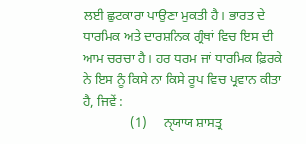ਲਈ ਛੁਟਕਾਰਾ ਪਾਉਣਾ ਮੁਕਤੀ ਹੈ। ਭਾਰਤ ਦੇ ਧਾਰਮਿਕ ਅਤੇ ਦਾਰਸ਼ਨਿਕ ਗ੍ਰੰਥਾਂ ਵਿਚ ਇਸ ਦੀ ਆਮ ਚਰਚਾ ਹੈ। ਹਰ ਧਰਮ ਜਾਂ ਧਾਰਮਿਕ ਫ਼ਿਰਕੇ ਨੇ ਇਸ ਨੂੰ ਕਿਸੇ ਨਾ ਕਿਸੇ ਰੂਪ ਵਿਚ ਪ੍ਰਵਾਨ ਕੀਤਾ ਹੈ, ਜਿਵੇਂ :
              (1)     ਨੑਯਾਯ ਸ਼ਾਸਤ੍ਰ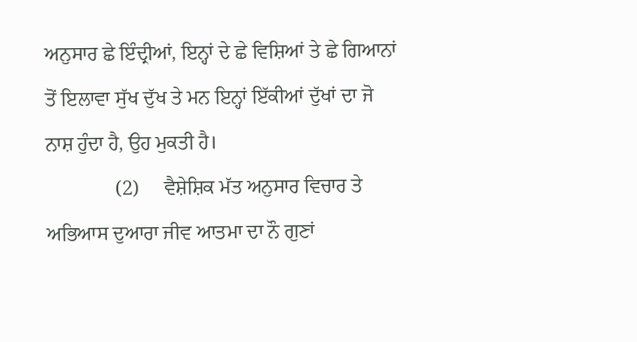ਅਨੁਸਾਰ ਛੇ ਇੰਦ੍ਰੀਆਂ, ਇਨ੍ਹਾਂ ਦੇ ਛੇ ਵਿਸ਼ਿਆਂ ਤੇ ਛੇ ਗਿਆਨਾਂ ਤੋਂ ਇਲਾਵਾ ਸੁੱਖ ਦੁੱਖ ਤੇ ਮਨ ਇਨ੍ਹਾਂ ਇੱਕੀਆਂ ਦੁੱਖਾਂ ਦਾ ਜੋ ਨਾਸ਼ ਹੁੰਦਾ ਹੈ, ਉਹ ਮੁਕਤੀ ਹੈ।
              (2)     ਵੈਸ਼ੇਸ਼ਿਕ ਮੱਤ ਅਨੁਸਾਰ ਵਿਚਾਰ ਤੇ ਅਭਿਆਸ ਦੁਆਰਾ ਜੀਵ ਆਤਮਾ ਦਾ ਨੌ ਗੁਣਾਂ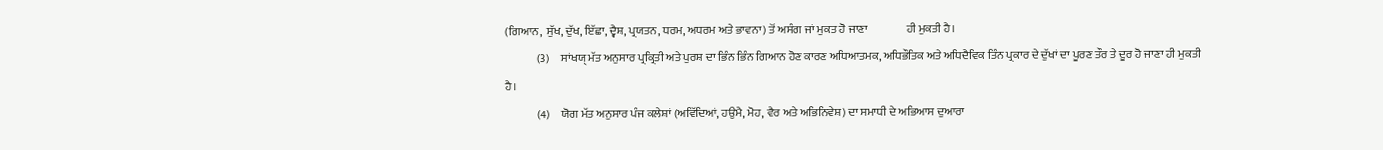(ਗਿਆਨ,  ਸੁੱਖ, ਦੁੱਖ, ਇੱਛਾ, ਦ੍ਵੈਸ਼, ਪ੍ਰਯਤਨ, ਧਰਮ, ਅਧਰਮ ਅਤੇ ਭਾਵਨਾ) ਤੋਂ ਅਸੰਗ ਜਾਂ ਮੁਕਤ ਹੋ ਜਾਣਾ                 ਹੀ ਮੁਕਤੀ ਹੈ।
              (3)     ਸਾਂਖਯੑ ਮੱਤ ਅਨੁਸਾਰ ਪ੍ਰਕ੍ਰਿਤੀ ਅਤੇ ਪੁਰਸ਼ ਦਾ ਭਿੰਨ ਭਿੰਨ ਗਿਆਨ ਹੋਣ ਕਾਰਣ ਅਧਿਆਤਮਕ, ਅਧਿਭੌਤਿਕ ਅਤੇ ਅਧਿਦੈਵਿਕ ਤਿੰਨ ਪ੍ਰਕਾਰ ਦੇ ਦੁੱਖਾਂ ਦਾ ਪੂਰਣ ਤੌਰ ਤੇ ਦੂਰ ਹੋ ਜਾਣਾ ਹੀ ਮੁਕਤੀ                  ਹੈ।
              (4)     ਯੋਗ ਮੱਤ ਅਨੁਸਾਰ ਪੰਜ ਕਲੇਸ਼ਾਂ (ਅਵਿੱਦਿਆਂ, ਹਉਮੈ, ਮੋਹ, ਵੈਰ ਅਤੇ ਅਭਿਨਿਵੇਸ਼) ਦਾ ਸਮਾਧੀ ਦੇ ਅਭਿਆਸ ਦੁਆਰਾ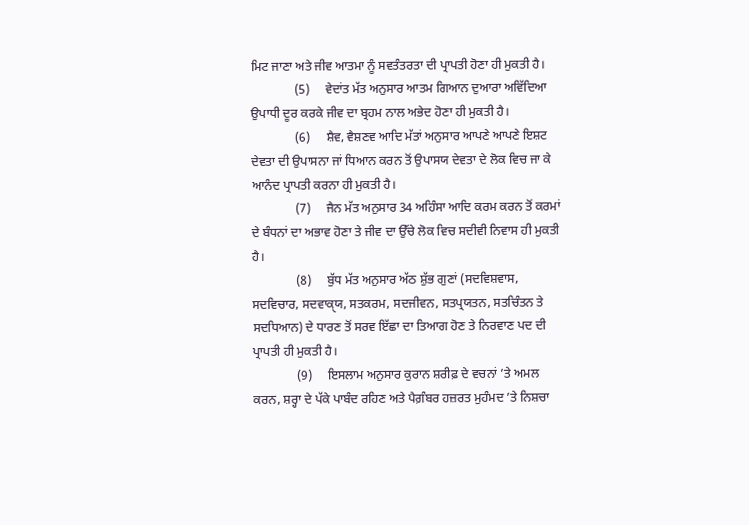ਮਿਟ ਜਾਣਾ ਅਤੇ ਜੀਵ ਆਤਮਾ ਨੂੰ ਸਵਤੰਤਰਤਾ ਦੀ ਪ੍ਰਾਪਤੀ ਹੋਣਾ ਹੀ ਮੁਕਤੀ ਹੈ।
              (5)     ਵੇਦਾਂਤ ਮੱਤ ਅਨੁਸਾਰ ਆਤਮ ਗਿਆਨ ਦੁਆਰਾ ਅਵਿੱਦਿਆ ਉਪਾਧੀ ਦੂਰ ਕਰਕੇ ਜੀਵ ਦਾ ਬ੍ਰਹਮ ਨਾਲ ਅਭੇਦ ਹੋਣਾ ਹੀ ਮੁਕਤੀ ਹੈ।
              (6)     ਸ਼ੈਵ, ਵੈਸ਼ਣਵ ਆਦਿ ਮੱਤਾਂ ਅਨੁਸਾਰ ਆਪਣੇ ਆਪਣੇ ਇਸ਼ਟ ਦੇਵਤਾ ਦੀ ਉਪਾਸਨਾ ਜਾਂ ਧਿਆਨ ਕਰਨ ਤੋਂ ਉਪਾਸਯ ਦੇਵਤਾ ਦੇ ਲੋਕ ਵਿਚ ਜਾ ਕੇ ਆਨੰਦ ਪ੍ਰਾਪਤੀ ਕਰਨਾ ਹੀ ਮੁਕਤੀ ਹੈ।
              (7)     ਜੈਨ ਮੱਤ ਅਨੁਸਾਰ 34 ਅਹਿੰਸਾ ਆਦਿ ਕਰਮ ਕਰਨ ਤੋਂ ਕਰਮਾਂ ਦੇ ਬੰਧਨਾਂ ਦਾ ਅਭਾਵ ਹੋਣਾ ਤੇ ਜੀਵ ਦਾ ਉੱਚੇ ਲੋਕ ਵਿਚ ਸਦੀਵੀ ਨਿਵਾਸ ਹੀ ਮੁਕਤੀ ਹੈ।
              (8)     ਬੁੱਧ ਮੱਤ ਅਨੁਸਾਰ ਅੱਠ ਸ਼ੁੱਭ ਗੁਣਾਂ (ਸਦਵਿਸ਼ਵਾਸ, ਸਦਵਿਚਾਰ, ਸਦਵਾਕੑਯ, ਸਤਕਰਮ, ਸਦਜੀਵਨ, ਸਤਪ੍ਰਯਤਨ, ਸਤਚਿੰਤਨ ਤੇ ਸਦਧਿਆਨ) ਦੇ ਧਾਰਣ ਤੋਂ ਸਰਵ ਇੱਛਾ ਦਾ ਤਿਆਗ ਹੋਣ ਤੇ ਨਿਰਵਾਣ ਪਦ ਦੀ ਪ੍ਰਾਪਤੀ ਹੀ ਮੁਕਤੀ ਹੈ।
              (9)     ਇਸਲਾਮ ਅਨੁਸਾਰ ਕੁਰਾਨ ਸ਼ਰੀਫ਼ ਦੇ ਵਚਨਾਂ ’ਤੇ ਅਮਲ ਕਰਨ, ਸ਼ਰ੍ਹਾ ਦੇ ਪੱਕੇ ਪਾਬੰਦ ਰਹਿਣ ਅਤੇ ਪੈਗ਼ੰਬਰ ਹਜ਼ਰਤ ਮੁਹੰਮਦ ’ਤੇ ਨਿਸ਼ਚਾ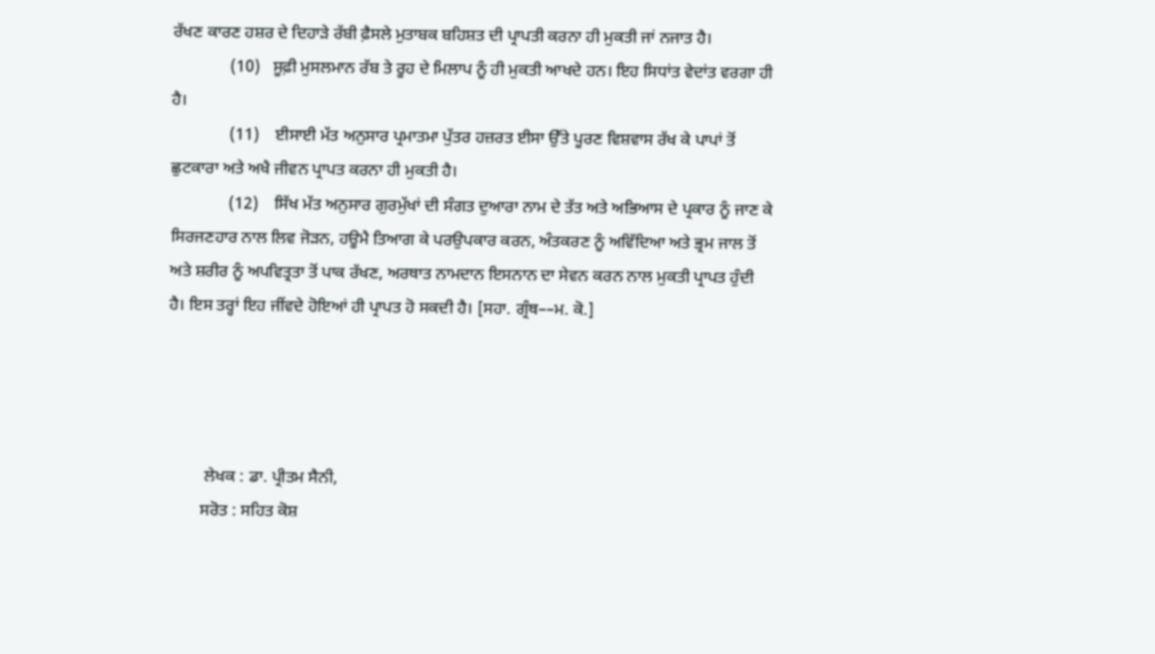ਰੱਖਣ ਕਾਰਣ ਹਸ਼ਰ ਦੇ ਦਿਹਾੜੇ ਰੱਬੀ ਫ਼ੈਸਲੇ ਮੁਤਾਬਕ ਬਹਿਸ਼ਤ ਦੀ ਪ੍ਰਾਪਤੀ ਕਰਨਾ ਹੀ ਮੁਕਤੀ ਜਾਂ ਨਜਾਤ ਹੈ।
              (10)   ਸੂਫ਼ੀ ਮੁਸਲਮਾਨ ਰੱਬ ਤੇ ਰੂਹ ਦੇ ਮਿਲਾਪ ਨੂੰ ਹੀ ਮੁਕਤੀ ਆਖਦੇ ਹਨ। ਇਹ ਸਿਧਾਂਤ ਵੇਦਾਂਤ ਵਰਗਾ ਹੀ ਹੈ।
              (11)    ਈਸਾਈ ਮੱਤ ਅਨੁਸਾਰ ਪ੍ਰਮਾਤਮਾ ਪੁੱਤਰ ਹਜ਼ਰਤ ਈਸਾ ਉੱਤੇ ਪੂਰਣ ਵਿਸ਼ਵਾਸ ਰੱਖ ਕੇ ਪਾਪਾਂ ਤੋਂ ਛੁਟਕਾਰਾ ਅਤੇ ਅਖੈ ਜੀਵਨ ਪ੍ਰਾਪਤ ਕਰਨਾ ਹੀ ਮੁਕਤੀ ਹੈ।
              (12)    ਸਿੱਖ ਮੱਤ ਅਨੁਸਾਰ ਗੁਰਮੁੱਖਾਂ ਦੀ ਸੰਗਤ ਦੁਆਰਾ ਨਾਮ ਦੇ ਤੱਤ ਅਤੇ ਅਭਿਆਸ ਦੇ ਪ੍ਰਕਾਰ ਨੂੰ ਜਾਣ ਕੇ ਸਿਰਜਣਹਾਰ ਨਾਲ ਲਿਵ ਜੋੜਨ, ਹਊਮੈ ਤਿਆਗ ਕੇ ਪਰਉਪਕਾਰ ਕਰਨ, ਅੰਤਕਰਣ ਨੂੰ ਅਵਿੱਦਿਆ ਅਤੇ ਭ੍ਰਮ ਜਾਲ ਤੋਂ ਅਤੇ ਸ਼ਰੀਰ ਨੂੰ ਅਪਵਿਤ੍ਰਤਾ ਤੋਂ ਪਾਕ ਰੱਖਣ, ਅਰਥਾਤ ਨਾਮਦਾਨ ਇਸਨਾਨ ਦਾ ਸੇਵਨ ਕਰਨ ਨਾਲ ਮੁਕਤੀ ਪ੍ਰਾਪਤ ਹੁੰਦੀ ਹੈ। ਇਸ ਤਰ੍ਹਾਂ ਇਹ ਜੀਂਵਦੇ ਹੋਇਆਂ ਹੀ ਪ੍ਰਾਪਤ ਹੋ ਸਕਦੀ ਹੈ। [ਸਹਾ. ਗ੍ਰੰਥ––ਮ. ਕੋ.]




         ਲੇਖਕ : ਡਾ. ਪ੍ਰੀਤਮ ਸੈਨੀ,
        ਸਰੋਤ : ਸਹਿਤ ਕੋਸ਼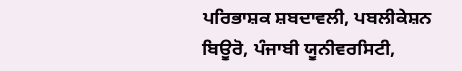ਪਰਿਭਾਸ਼ਕ ਸ਼ਬਦਾਵਲੀ, ਪਬਲੀਕੇਸ਼ਨ ਬਿਊਰੋ, ਪੰਜਾਬੀ ਯੂਨੀਵਰਸਿਟੀ,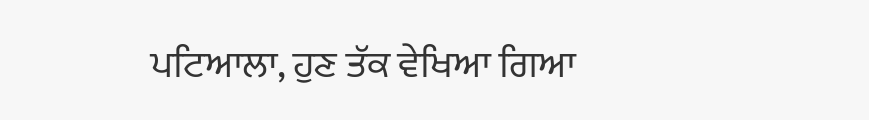ਪਟਿਆਲਾ, ਹੁਣ ਤੱਕ ਵੇਖਿਆ ਗਿਆ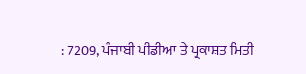: 7209, ਪੰਜਾਬੀ ਪੀਡੀਆ ਤੇ ਪ੍ਰਕਾਸ਼ਤ ਮਿਤੀ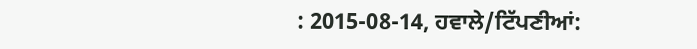: 2015-08-14, ਹਵਾਲੇ/ਟਿੱਪਣੀਆਂ: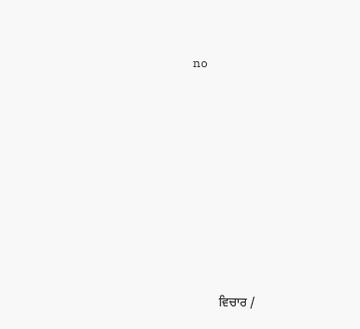no












         ਵਿਚਾਰ /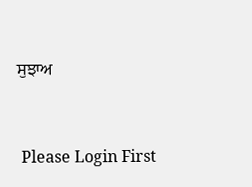ਸੁਝਾਅ



 Please Login First